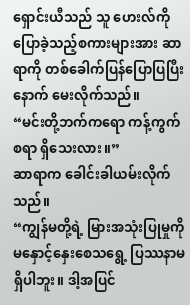ရှောင်းယီသည် သူ ဟေးလ်ကို ပြောခဲ့သည့်စကားများအား ဆာရာကို တစ်ခေါက်ပြန်ပြောပြပြီးနောက် မေးလိုက်သည်။
“မင်းတို့ဘက်ကရော ကန့်ကွက်စရာ ရှိသေးလား။”
ဆာရာက ခေါင်းခါယမ်းလိုက်သည်။
“ကျွန်မတို့ရဲ့ မြားအသုံးပြုမှုကို မနှောင့်နှေးစေသရွေ့ ပြဿနာမရှိပါဘူး။ ဒါ့အပြင်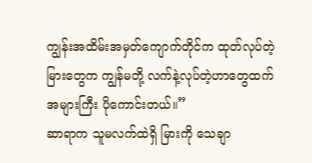ကျွန်းအထိမ်းအမှတ်ကျောက်တိုင်က ထုတ်လုပ်တဲ့ မြားတွေက ကျွန်မတို့ လက်နဲ့လုပ်တဲ့ဟာတွေထက် အများကြီး ပိုကောင်းတယ်။”
ဆာရာက သူမလက်ထဲရှိ မြားကို သေချာ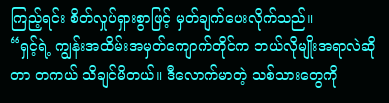ကြည့်ရင်း စိတ်လှုပ်ရှားစွာဖြင့် မှတ်ချက်ပေးလိုက်သည်။
“ရှင့်ရဲ့ ကျွန်းအထိမ်းအမှတ်ကျောက်တိုင်က ဘယ်လိုမျိုးအရာလဲဆိုတာ တကယ် သိချင်မိတယ်။ ဒီလောက်မာတဲ့ သစ်သားတွေကို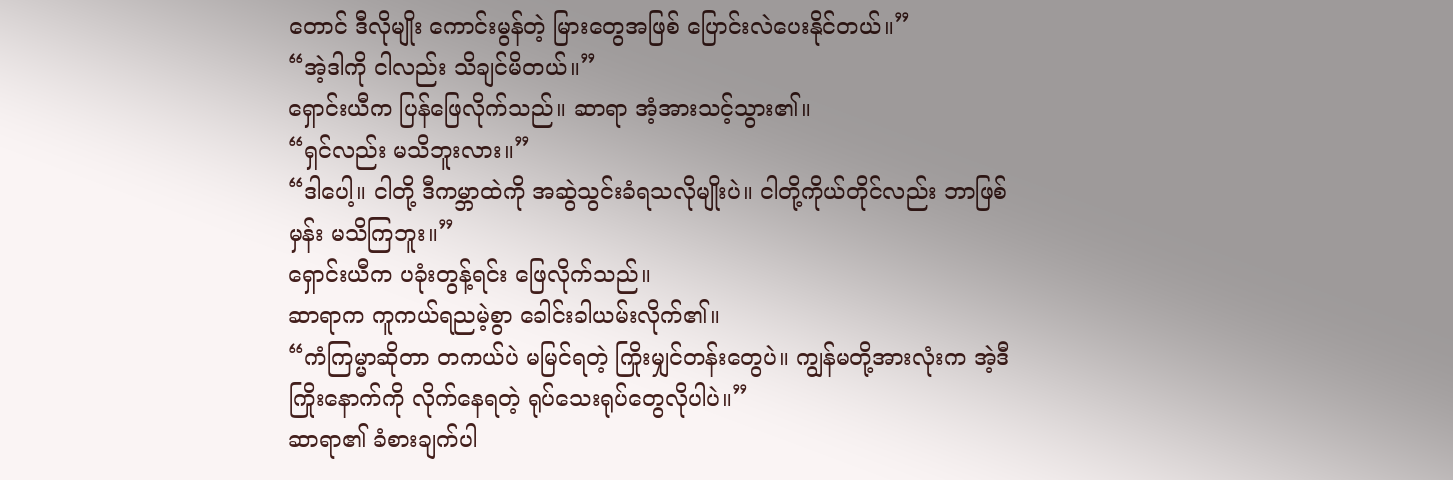တောင် ဒီလိုမျိုး ကောင်းမွန်တဲ့ မြားတွေအဖြစ် ပြောင်းလဲပေးနိုင်တယ်။”
“အဲ့ဒါကို ငါလည်း သိချင်မိတယ်။”
ရှောင်းယီက ပြန်ဖြေလိုက်သည်။ ဆာရာ အံ့အားသင့်သွား၏။
“ရှင်လည်း မသိဘူးလား။”
“ဒါပေါ့။ ငါတို့ ဒီကမ္ဘာထဲကို အဆွဲသွင်းခံရသလိုမျိုးပဲ။ ငါတို့ကိုယ်တိုင်လည်း ဘာဖြစ်မှန်း မသိကြဘူး။”
ရှောင်းယီက ပခုံးတွန့်ရင်း ဖြေလိုက်သည်။
ဆာရာက ကူကယ်ရညမဲ့စွာ ခေါင်းခါယမ်းလိုက်၏။
“ကံကြမ္မာဆိုတာ တကယ်ပဲ မမြင်ရတဲ့ ကြိုးမျှင်တန်းတွေပဲ။ ကျွန်မတို့အားလုံးက အဲ့ဒီကြိုးနောက်ကို လိုက်နေရတဲ့ ရုပ်သေးရုပ်တွေလိုပါပဲ။”
ဆာရာ၏ ခံစားချက်ပါ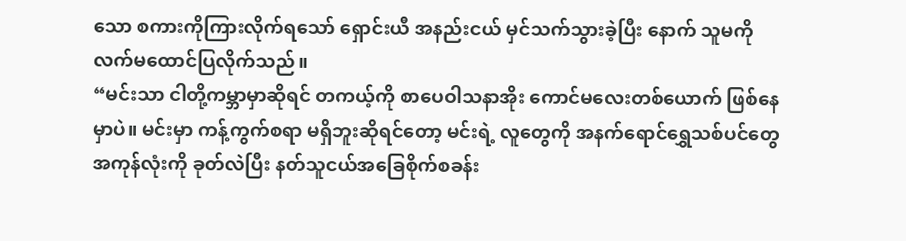သော စကားကိုကြားလိုက်ရသော် ရှောင်းယီ အနည်းငယ် မှင်သက်သွားခဲ့ပြီး နောက် သူမကို လက်မထောင်ပြလိုက်သည်။
“မင်းသာ ငါတို့ကမ္ဘာမှာဆိုရင် တကယ့်ကို စာပေဝါသနာအိုး ကောင်မလေးတစ်ယောက် ဖြစ်နေမှာပဲ။ မင်းမှာ ကန့်ကွက်စရာ မရှိဘူးဆိုရင်တော့ မင်းရဲ့ လူတွေကို အနက်ရောင်ရွှေသစ်ပင်တွေ အကုန်လုံးကို ခုတ်လဲပြီး နတ်သူငယ်အခြေစိုက်စခန်း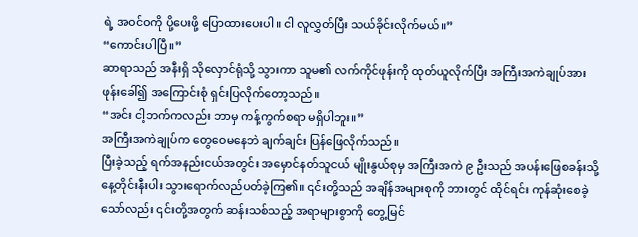ရဲ့ အဝင်ဝကို ပို့ပေးဖို့ ပြောထားပေးပါ။ ငါ လူလွှတ်ပြီး သယ်ခိုင်းလိုက်မယ်။”
“ကောင်းပါပြီ။”
ဆာရာသည် အနီးရှိ သိုလှောင်ရုံသို့ သွားကာ သူမ၏ လက်ကိုင်ဖုန်းကို ထုတ်ယူလိုက်ပြီး အကြီးအကဲချုပ်အား ဖုန်းခေါ်၍ အကြောင်းစုံ ရှင်းပြလိုက်တော့သည်။
“အင်း ငါ့ဘက်ကလည်း ဘာမှ ကန့်ကွက်စရာ မရှိပါဘူး။”
အကြီးအကဲချုပ်က တွေဝေမနေဘဲ ချက်ချင်း ပြန်ဖြေလိုက်သည်။
ပြီးခဲ့သည့် ရက်အနည်းငယ်အတွင်း အမှောင်နတ်သူငယ် မျိုးနွယ်စုမှ အကြီးအကဲ ၉ ဦးသည် အပန်းဖြေစခန်းသို့ နေ့တိုင်းနီးပါး သွားရောက်လည်ပတ်ခဲ့ကြ၏။ ၎င်းတို့သည် အချိန်အများစုကို ဘားတွင် ထိုင်ရင်း ကုန်ဆုံးစေခဲ့သော်လည်း ၎င်းတို့အတွက် ဆန်းသစ်သည့် အရာများစွာကို တွေ့မြင်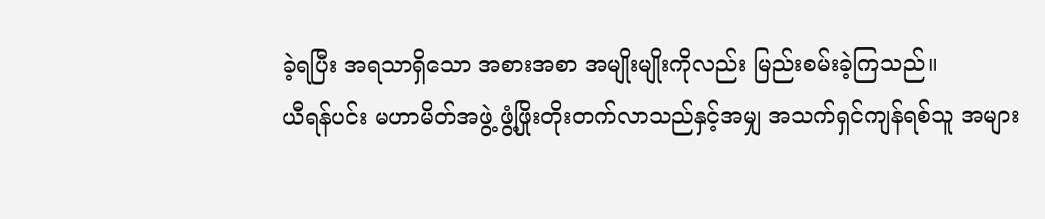ခဲ့ရပြီး အရသာရှိသော အစားအစာ အမျိုးမျိုးကိုလည်း မြည်းစမ်းခဲ့ကြသည်။
ယီရန်ပင်း မဟာမိတ်အဖွဲ့ ဖွံ့ဖြိုးတိုးတက်လာသည်နှင့်အမျှ အသက်ရှင်ကျန်ရစ်သူ အများ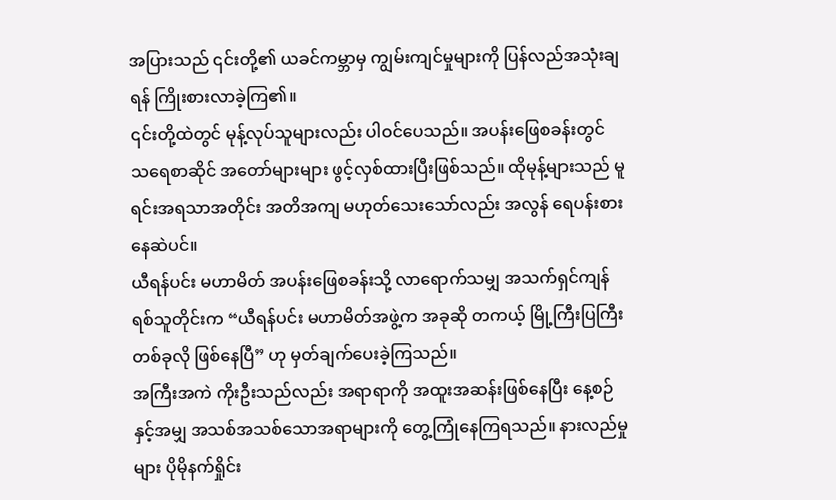အပြားသည် ၎င်းတို့၏ ယခင်ကမ္ဘာမှ ကျွမ်းကျင်မှုများကို ပြန်လည်အသုံးချရန် ကြိုးစားလာခဲ့ကြ၏။
၎င်းတို့ထဲတွင် မုန့်လုပ်သူများလည်း ပါဝင်ပေသည်။ အပန်းဖြေစခန်းတွင် သရေစာဆိုင် အတော်များများ ဖွင့်လှစ်ထားပြီးဖြစ်သည်။ ထိုမုန့်များသည် မူရင်းအရသာအတိုင်း အတိအကျ မဟုတ်သေးသော်လည်း အလွန် ရေပန်းစားနေဆဲပင်။
ယီရန်ပင်း မဟာမိတ် အပန်းဖြေစခန်းသို့ လာရောက်သမျှ အသက်ရှင်ကျန်ရစ်သူတိုင်းက “ယီရန်ပင်း မဟာမိတ်အဖွဲ့က အခုဆို တကယ့် မြို့ကြီးပြကြီး တစ်ခုလို ဖြစ်နေပြီ” ဟု မှတ်ချက်ပေးခဲ့ကြသည်။
အကြီးအကဲ ကိုးဦးသည်လည်း အရာရာကို အထူးအဆန်းဖြစ်နေပြီး နေ့စဉ်နှင့်အမျှ အသစ်အသစ်သောအရာများကို တွေ့ကြုံနေကြရသည်။ နားလည်မှုများ ပိုမိုနက်ရှိုင်း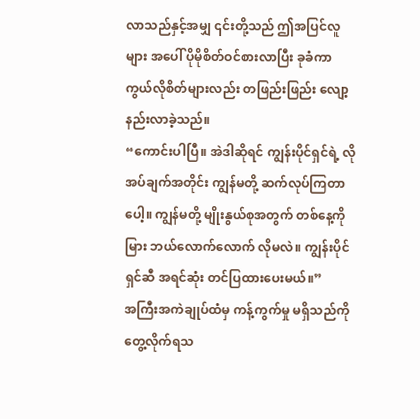လာသည်နှင့်အမျှ ၎င်းတို့သည် ဤအပြင်လူများ အပေါ် ပိုမိုစိတ်ဝင်စားလာပြီး ခုခံကာကွယ်လိုစိတ်များလည်း တဖြည်းဖြည်း လျော့နည်းလာခဲ့သည်။
“ကောင်းပါပြီ။ အဲဒါဆိုရင် ကျွန်းပိုင်ရှင်ရဲ့ လိုအပ်ချက်အတိုင်း ကျွန်မတို့ ဆက်လုပ်ကြတာပေါ့။ ကျွန်မတို့ မျိုးနွယ်စုအတွက် တစ်နေ့ကို မြား ဘယ်လောက်လောက် လိုမလဲ။ ကျွန်းပိုင်ရှင်ဆီ အရင်ဆုံး တင်ပြထားပေးမယ်။”
အကြီးအကဲချုပ်ထံမှ ကန့်ကွက်မှု မရှိသည်ကို တွေ့လိုက်ရသ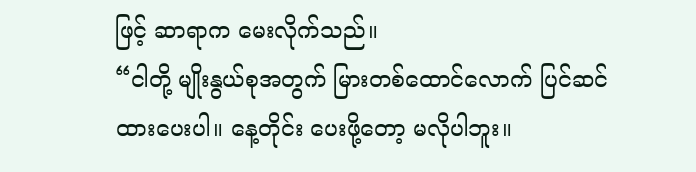ဖြင့် ဆာရာက မေးလိုက်သည်။
“ငါတို့ မျိုးနွယ်စုအတွက် မြားတစ်ထောင်လောက် ပြင်ဆင်ထားပေးပါ။ နေ့တိုင်း ပေးဖို့တော့ မလိုပါဘူး။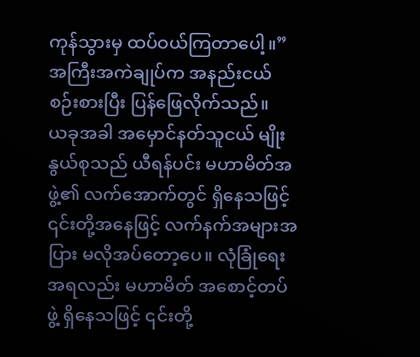ကုန်သွားမှ ထပ်ဝယ်ကြတာပေါ့။”
အကြီးအကဲချုပ်က အနည်းငယ်စဉ်းစားပြီး ပြန်ဖြေလိုက်သည်။
ယခုအခါ အမှောင်နတ်သူငယ် မျိုးနွယ်စုသည် ယီရန်ပင်း မဟာမိတ်အဖွဲ့၏ လက်အောက်တွင် ရှိနေသဖြင့် ၎င်းတို့အနေဖြင့် လက်နက်အများအပြား မလိုအပ်တော့ပေ။ လုံခြုံရေးအရလည်း မဟာမိတ် အစောင့်တပ်ဖွဲ့ ရှိနေသဖြင့် ၎င်းတို့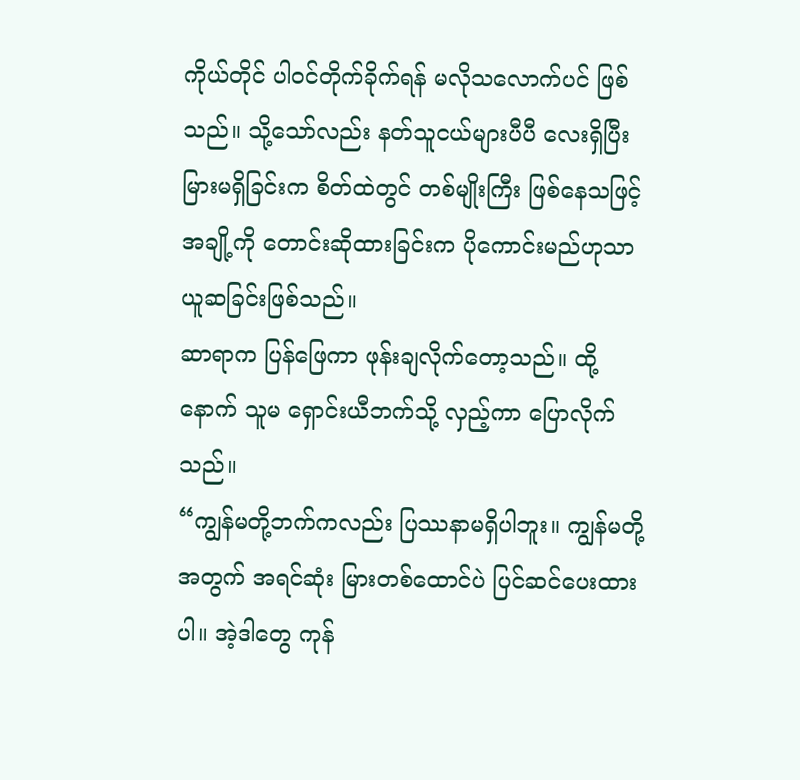ကိုယ်တိုင် ပါဝင်တိုက်ခိုက်ရန် မလိုသလောက်ပင် ဖြစ်သည်။ သို့သော်လည်း နတ်သူငယ်များပီပီ လေးရှိပြီး မြားမရှိခြင်းက စိတ်ထဲတွင် တစ်မျိုးကြီး ဖြစ်နေသဖြင့် အချို့ကို တောင်းဆိုထားခြင်းက ပိုကောင်းမည်ဟုသာ ယူဆခြင်းဖြစ်သည်။
ဆာရာက ပြန်ဖြေကာ ဖုန်းချလိုက်တော့သည်။ ထို့နောက် သူမ ရှောင်းယီဘက်သို့ လှည့်ကာ ပြောလိုက်သည်။
“ကျွန်မတို့ဘက်ကလည်း ပြဿနာမရှိပါဘူး။ ကျွန်မတို့အတွက် အရင်ဆုံး မြားတစ်ထောင်ပဲ ပြင်ဆင်ပေးထားပါ။ အဲ့ဒါတွေ ကုန်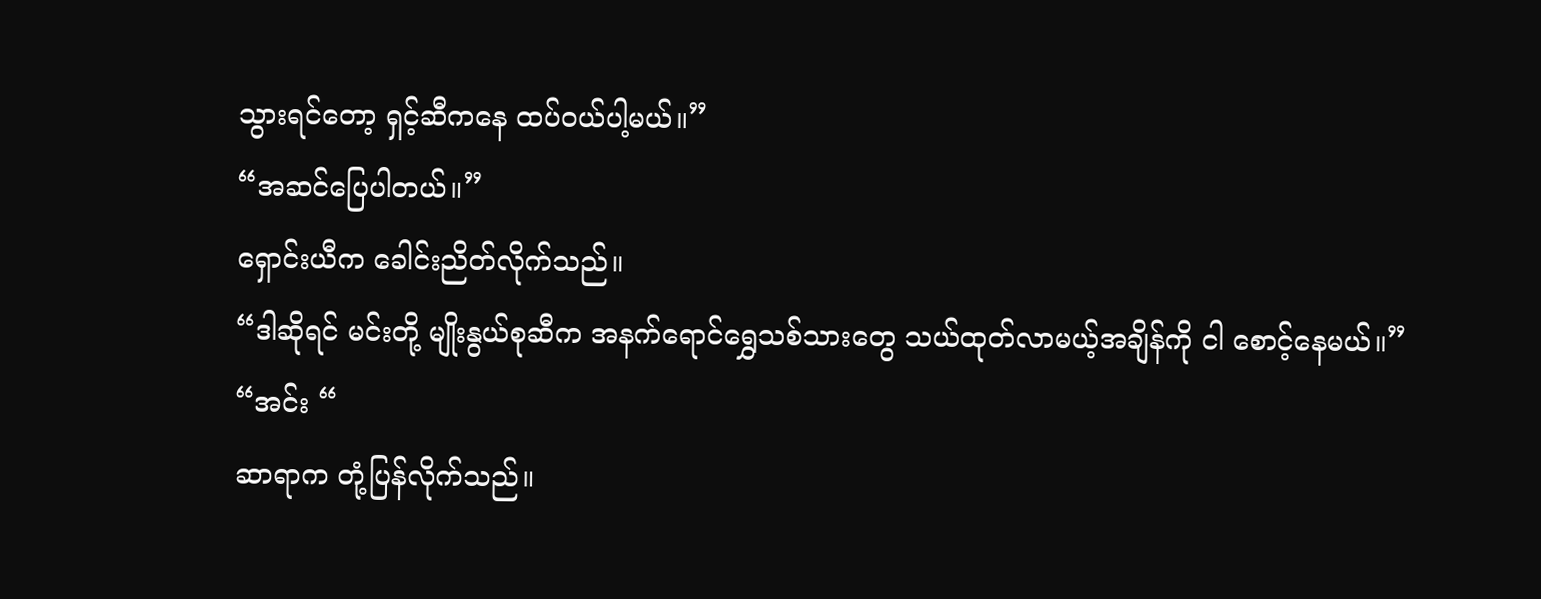သွားရင်တော့ ရှင့်ဆီကနေ ထပ်ဝယ်ပါ့မယ်။”
“အဆင်ပြေပါတယ်။”
ရှောင်းယီက ခေါင်းညိတ်လိုက်သည်။
“ဒါဆိုရင် မင်းတို့ မျိုးနွယ်စုဆီက အနက်ရောင်ရွှေသစ်သားတွေ သယ်ထုတ်လာမယ့်အချိန်ကို ငါ စောင့်နေမယ်။”
“အင်း “
ဆာရာက တုံ့ပြန်လိုက်သည်။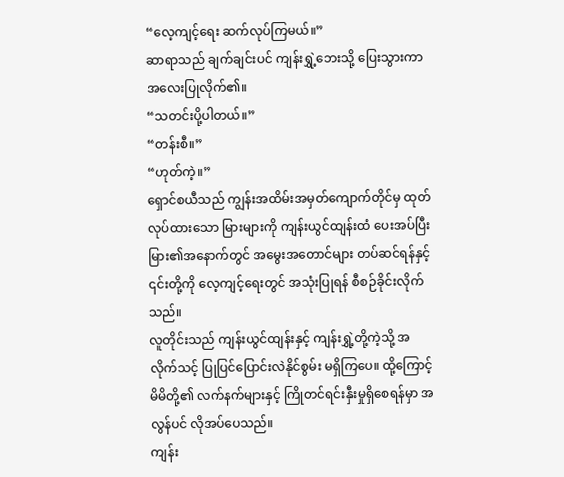“လေ့ကျင့်ရေး ဆက်လုပ်ကြမယ်။”
ဆာရာသည် ချက်ချင်းပင် ကျန်းရွှဲ့ဘေးသို့ ပြေးသွားကာ အလေးပြုလိုက်၏။
“သတင်းပို့ပါတယ်။”
“တန်းစီ။”
“ဟုတ်ကဲ့။”
ရှောင်စယီသည် ကျွန်းအထိမ်းအမှတ်ကျောက်တိုင်မှ ထုတ်လုပ်ထားသော မြားများကို ကျန်းယွင်ထျန်းထံ ပေးအပ်ပြီး မြား၏အနောက်တွင် အမွေးအတောင်များ တပ်ဆင်ရန်နှင့် ၎င်းတို့ကို လေ့ကျင့်ရေးတွင် အသုံးပြုရန် စီစဉ်ခိုင်းလိုက်သည်။
လူတိုင်းသည် ကျန်းယွင်ထျန်းနှင့် ကျန်းရွှဲ့တို့ကဲ့သို့ အလိုက်သင့် ပြုပြင်ပြောင်းလဲနိုင်စွမ်း မရှိကြပေ။ ထို့ကြောင့် မိမိတို့၏ လက်နက်များနှင့် ကြိုတင်ရင်းနှီးမှုရှိစေရန်မှာ အလွန်ပင် လိုအပ်ပေသည်။
ကျန်း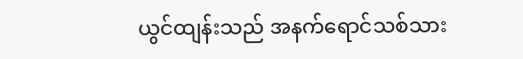ယွင်ထျန်းသည် အနက်ရောင်သစ်သား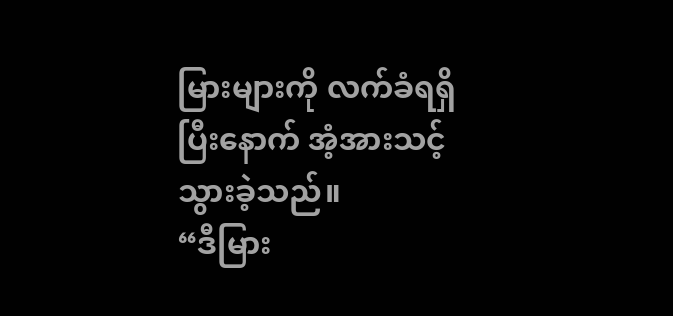မြားများကို လက်ခံရရှိပြီးနောက် အံ့အားသင့်သွားခဲ့သည်။
“ဒီမြား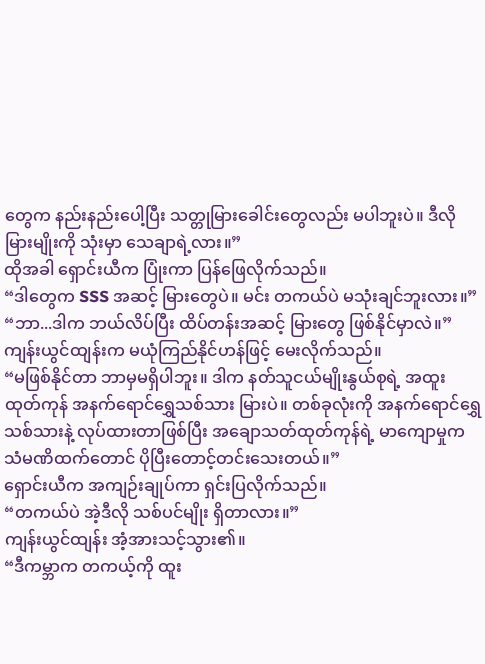တွေက နည်းနည်းပေါ့ပြီး သတ္တုမြားခေါင်းတွေလည်း မပါဘူးပဲ။ ဒီလိုမြားမျိုးကို သုံးမှာ သေချာရဲ့လား။”
ထိုအခါ ရှောင်းယီက ပြုံးကာ ပြန်ဖြေလိုက်သည်။
“ဒါတွေက SSS အဆင့် မြားတွေပဲ။ မင်း တကယ်ပဲ မသုံးချင်ဘူးလား။”
“ဘာ...ဒါက ဘယ်လိပ်ပြီး ထိပ်တန်းအဆင့် မြားတွေ ဖြစ်နိုင်မှာလဲ။”
ကျန်းယွင်ထျန်းက မယုံကြည်နိုင်ဟန်ဖြင့် မေးလိုက်သည်။
“မဖြစ်နိုင်တာ ဘာမှမရှိပါဘူး။ ဒါက နတ်သူငယ်မျိုးနွယ်စုရဲ့ အထူးထုတ်ကုန် အနက်ရောင်ရွှေသစ်သား မြားပဲ။ တစ်ခုလုံးကို အနက်ရောင်ရွှေသစ်သားနဲ့ လုပ်ထားတာဖြစ်ပြီး အချောသတ်ထုတ်ကုန်ရဲ့ မာကျောမှုက သံမဏိထက်တောင် ပိုပြီးတောင့်တင်းသေးတယ်။”
ရှောင်းယီက အကျဉ်းချုပ်ကာ ရှင်းပြလိုက်သည်။
“တကယ်ပဲ အဲ့ဒီလို သစ်ပင်မျိုး ရှိတာလား။”
ကျန်းယွင်ထျန်း အံ့အားသင့်သွား၏။
“ဒီကမ္ဘာက တကယ့်ကို ထူး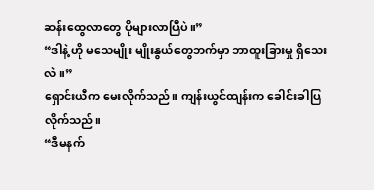ဆန်းထွေလာတွေ ပိုများလာပြီပဲ။”
“ဒါနဲ့ ဟို မသေမျိုး မျိုးနွယ်တွေဘက်မှာ ဘာထူးခြားမှု ရှိသေးလဲ။”
ရှောင်းယီက မေးလိုက်သည်။ ကျန်းယွင်ထျန်းက ခေါင်းခါပြလိုက်သည်။
“ဒီမနက်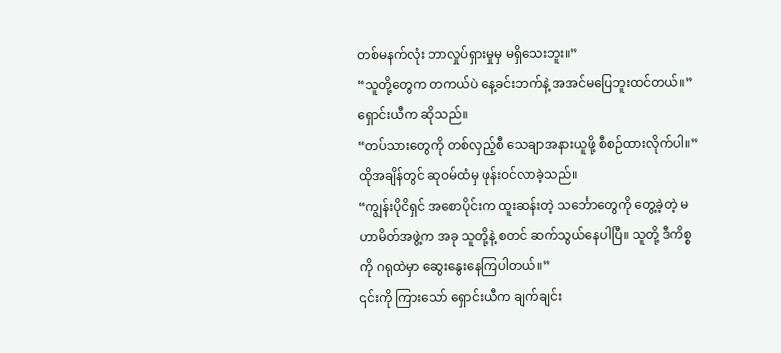တစ်မနက်လုံး ဘာလှုပ်ရှားမှုမှ မရှိသေးဘူး။”
“သူတို့တွေက တကယ်ပဲ နေ့ခင်းဘက်နဲ့ အအင်မပြေဘူးထင်တယ်။”
ရှောင်းယီက ဆိုသည်။
“တပ်သားတွေကို တစ်လှည့်စီ သေချာအနားယူဖို့ စီစဉ်ထားလိုက်ပါ။”
ထိုအချိန်တွင် ဆုဝမ်ထံမှ ဖုန်းဝင်လာခဲ့သည်။
“ကျွန်းပိုငိရှင် အစောပိုင်းက ထူးဆန်းတဲ့ သင်္ဘောတွေကို တွေ့ခဲ့တဲ့ မဟာမိတ်အဖွဲ့က အခု သူတို့နဲ့ စတင် ဆက်သွယ်နေပါပြီ။ သူတို့ ဒီကိစ္စကို ဂရုထဲမှာ ဆွေးနွေးနေကြပါတယ်။”
၎င်းကို ကြားသော် ရှောင်းယီက ချက်ချင်း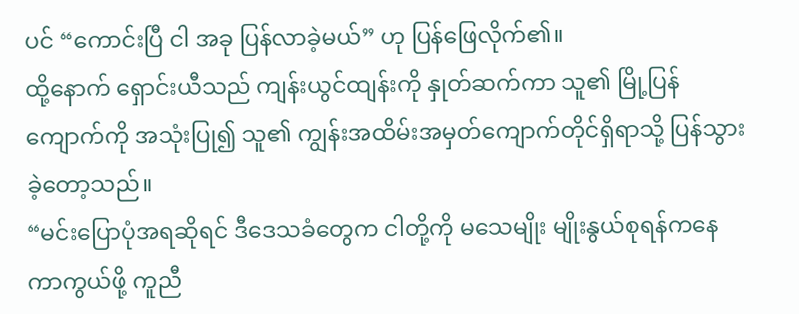ပင် “ကောင်းပြီ ငါ အခု ပြန်လာခဲ့မယ်” ဟု ပြန်ဖြေလိုက်၏။
ထို့နောက် ရှောင်းယီသည် ကျန်းယွင်ထျန်းကို နှုတ်ဆက်ကာ သူ၏ မြို့ပြန်ကျောက်ကို အသုံးပြု၍ သူ၏ ကျွန်းအထိမ်းအမှတ်ကျောက်တိုင်ရှိရာသို့ ပြန်သွားခဲ့တော့သည်။
“မင်းပြောပုံအရဆိုရင် ဒီဒေသခံတွေက ငါတို့ကို မသေမျိုး မျိုးနွယ်စုရန်ကနေ ကာကွယ်ဖို့ ကူညီ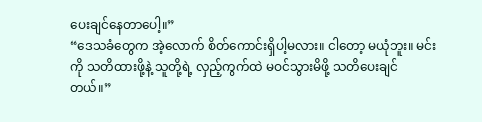ပေးချင်နေတာပေါ့။”
“ဒေသခံတွေက အဲ့လောက် စိတ်ကောင်းရှိပါ့မလား။ ငါတော့ မယုံဘူး။ မင်းကို သတိထားဖို့နဲ့ သူတို့ရဲ့ လှည့်ကွက်ထဲ မဝင်သွားမိဖို့ သတိပေးချင်တယ်။”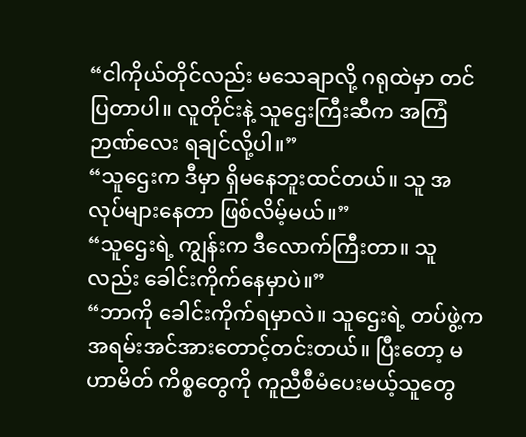“ငါကိုယ်တိုင်လည်း မသေချာလို့ ဂရုထဲမှာ တင်ပြတာပါ။ လူတိုင်းနဲ့ သူဌေးကြီးဆီက အကြံဉာဏ်လေး ရချင်လို့ပါ။”
“သူဌေးက ဒီမှာ ရှိမနေဘူးထင်တယ်။ သူ အလုပ်များနေတာ ဖြစ်လိမ့်မယ်။”
“သူဌေးရဲ့ ကျွန်းက ဒီလောက်ကြီးတာ။ သူလည်း ခေါင်းကိုက်နေမှာပဲ။”
“ဘာကို ခေါင်းကိုက်ရမှာလဲ။ သူဌေးရဲ့ တပ်ဖွဲ့က အရမ်းအင်အားတောင့်တင်းတယ်။ ပြီးတော့ မဟာမိတ် ကိစ္စတွေကို ကူညီစီမံပေးမယ့်သူတွေ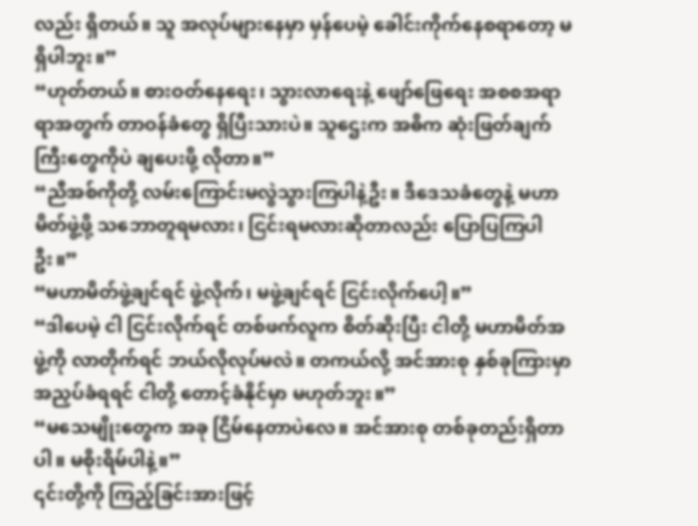လည်း ရှိတယ်။ သူ အလုပ်များနေမှာ မှန်ပေမဲ့ ခေါင်းကိုက်နေစရာတော့ မရှိပါဘူး။”
“ဟုတ်တယ်။ စားဝတ်နေရေး၊ သွားလာရေးနဲ့ ဖျော်ဖြေရေး အစစအရာရာအတွက် တာဝန်ခံတွေ ရှိပြီးသားပဲ။ သူဌေးက အဓိက ဆုံးဖြတ်ချက်ကြီးတွေကိုပဲ ချပေးဖို့ လိုတာ။”
“ညီအစ်ကိုတို့ လမ်းကြောင်းမလွဲသွားကြပါနဲ့ဦး။ ဒီဒေသခံတွေနဲ့ မဟာမိတ်ဖွဲ့ဖို့ သဘောတူရမလား၊ ငြင်းရမလားဆိုတာလည်း ပြောပြကြပါဦး။”
“မဟာမိတ်ဖွဲ့ချင်ရင် ဖွဲ့လိုက်၊ မဖွဲ့ချင်ရင် ငြင်းလိုက်ပေါ့။”
“ဒါပေမဲ့ ငါ ငြင်းလိုက်ရင် တစ်ဖက်လူက စိတ်ဆိုးပြီး ငါတို့ မဟာမိတ်အဖွဲ့ကို လာတိုက်ရင် ဘယ်လိုလုပ်မလဲ။ တကယ်လို့ အင်အားစု နှစ်ခုကြားမှာ အညှပ်ခံရရင် ငါတို့ တောင့်ခံနိုင်မှာ မဟုတ်ဘူး။”
“မသေမျိုးတွေက အခု ငြိမ်နေတာပဲလေ။ အင်အားစု တစ်ခုတည်းရှိတာပါ။ မစိုးရိမ်ပါနဲ့။”
၎င်းတို့ကို ကြည့်ခြင်းအားဖြင့်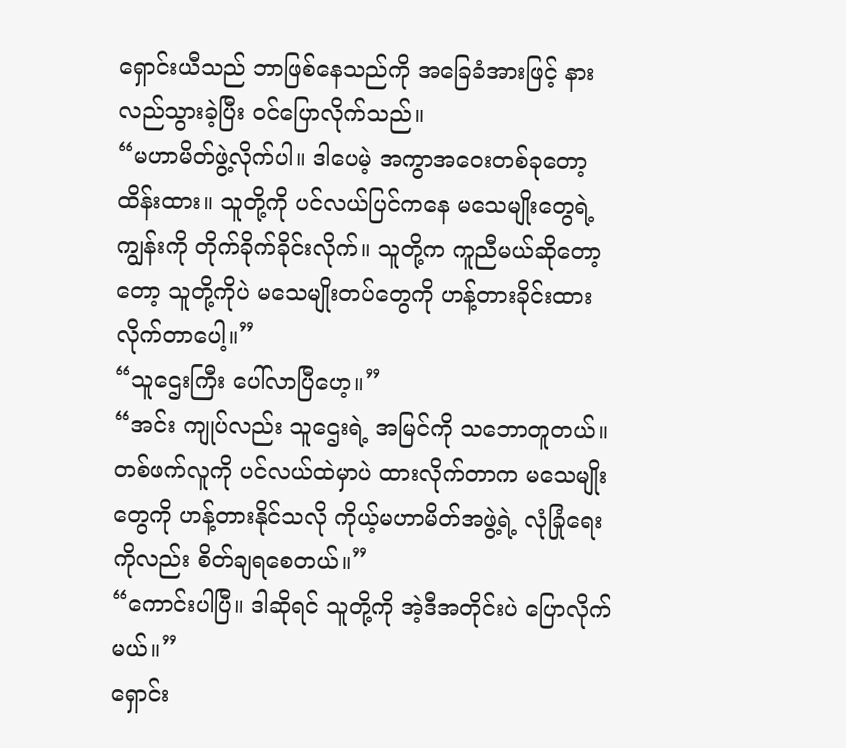ရှောင်းယီသည် ဘာဖြစ်နေသည်ကို အခြေခံအားဖြင့် နားလည်သွားခဲ့ပြီး ဝင်ပြောလိုက်သည်။
“မဟာမိတ်ဖွဲ့လိုက်ပါ။ ဒါပေမဲ့ အကွာအဝေးတစ်ခုတော့ ထိန်းထား။ သူတို့ကို ပင်လယ်ပြင်ကနေ မသေမျိုးတွေရဲ့ ကျွန်းကို တိုက်ခိုက်ခိုင်းလိုက်။ သူတို့က ကူညီမယ်ဆိုတော့တော့ သူတို့ကိုပဲ မသေမျိုးတပ်တွေကို ဟန့်တားခိုင်းထားလိုက်တာပေါ့။”
“သူဌေးကြီး ပေါ်လာပြီဟေ့။”
“အင်း ကျုပ်လည်း သူဌေးရဲ့ အမြင်ကို သဘောတူတယ်။ တစ်ဖက်လူကို ပင်လယ်ထဲမှာပဲ ထားလိုက်တာက မသေမျိုးတွေကို ဟန့်တားနိုင်သလို ကိုယ့်မဟာမိတ်အဖွဲ့ရဲ့ လုံခြုံရေးကိုလည်း စိတ်ချရစေတယ်။”
“ကောင်းပါပြီ။ ဒါဆိုရင် သူတို့ကို အဲ့ဒီအတိုင်းပဲ ပြောလိုက်မယ်။”
ရှောင်း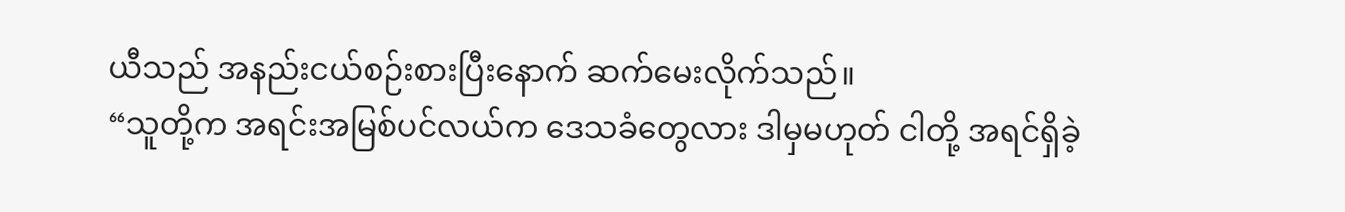ယီသည် အနည်းငယ်စဉ်းစားပြီးနောက် ဆက်မေးလိုက်သည်။
“သူတို့က အရင်းအမြစ်ပင်လယ်က ဒေသခံတွေလား ဒါမှမဟုတ် ငါတို့ အရင်ရှိခဲ့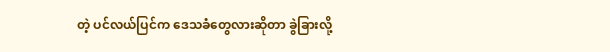တဲ့ ပင်လယ်ပြင်က ဒေသခံတွေလားဆိုတာ ခွဲခြားလို့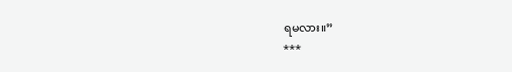ရမလား။”
***